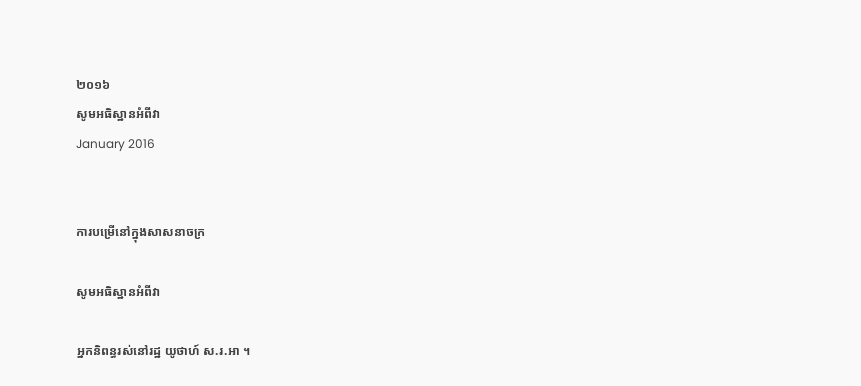២០១៦
សូមអធិស្ឋានអំពីវា
January 2016


ការបម្រើនៅក្នុងសាសនាចក្រ

សូមអធិស្ឋានអំពីវា

អ្នកនិពន្ធរស់នៅរដ្ឋ យូថាហ៍ ស.រ.អា ។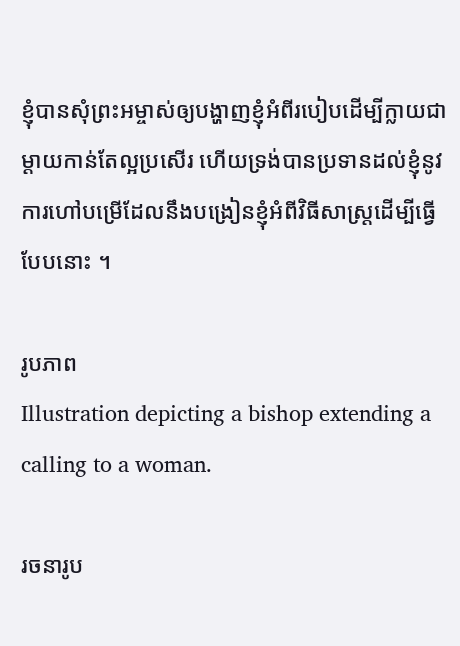ខ្ញុំបានសុំព្រះអម្ចាស់ឲ្យបង្ហាញខ្ញុំអំពីរបៀបដើម្បីក្លាយជាម្ដាយកាន់តែល្អប្រសើរ ហើយទ្រង់បានប្រទានដល់ខ្ញុំនូវការហៅបម្រើដែលនឹងបង្រៀនខ្ញុំអំពីវិធីសាស្ត្រដើម្បីធ្វើបែបនោះ ។

រូបភាព
Illustration depicting a bishop extending a calling to a woman.

រចនារូប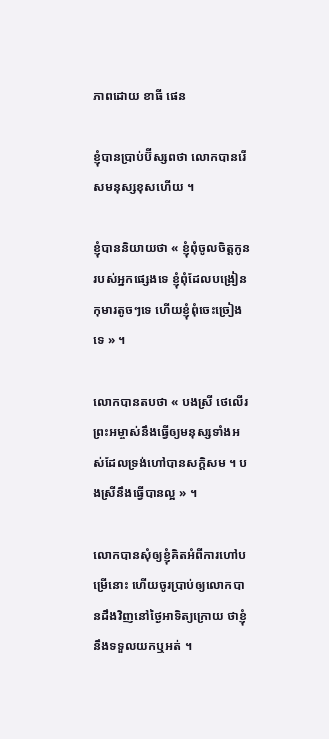ភាពដោយ ខាធី ផេន

ខ្ញុំបានប្រាប់ប៊ីស្សពថា លោកបានរើសមនុស្សខុសហើយ ។

ខ្ញុំបាននិយាយថា « ខ្ញុំពុំចូលចិត្តកូនរបស់អ្នកផ្សេងទេ ខ្ញុំពុំដែលបង្រៀនកុមារតូចៗទេ ហើយខ្ញុំពុំចេះច្រៀងទេ » ។

លោកបានតបថា « បងស្រី ថេលើរ ព្រះអម្ចាស់នឹងធ្វើឲ្យមនុស្សទាំងអស់ដែលទ្រង់ហៅបានសក្ដិសម ។ បងស្រីនឹងធ្វើបានល្អ » ។

លោកបានសុំឲ្យខ្ញុំគិតអំពីការហៅបម្រើនោះ ហើយចូរប្រាប់ឲ្យលោកបានដឹងវិញនៅថ្ងៃអាទិត្យក្រោយ ថាខ្ញុំនឹងទទួលយកឬអត់ ។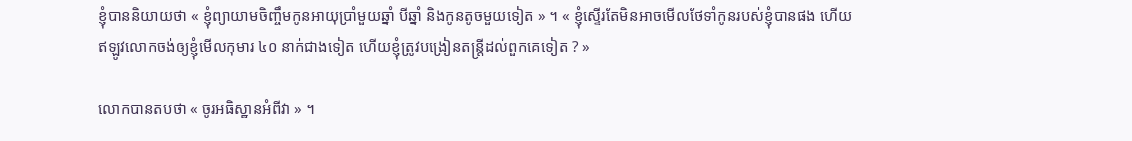ខ្ញុំបាននិយាយថា « ខ្ញុំព្យាយាមចិញ្ចឹមកូនអាយុប្រាំមួយឆ្នាំ បីឆ្នាំ និងកូនតូចមួយទៀត » ។ « ខ្ញុំស្ទើរតែមិនអាចមើលថែទាំកូនរបស់ខ្ញុំបានផង ហើយឥឡូវលោកចង់ឲ្យខ្ញុំមើលកុមារ ៤០ នាក់ជាងទៀត ហើយខ្ញុំត្រូវបង្រៀនតន្ត្រីដល់ពួកគេទៀត ? »

លោកបានតបថា « ចូរអធិស្ឋានអំពីវា » ។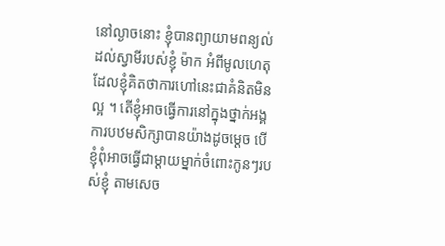នៅល្ងាចនោះ ខ្ញុំបានព្យាយាមពន្យល់ដល់ស្វាមីរបស់ខ្ញុំ ម៉ាក អំពីមូលហេតុដែលខ្ញុំគិតថាការហៅនេះជាគំនិតមិនល្អ ។ តើខ្ញុំអាចធ្វើការនៅក្នុងថ្នាក់អង្គការបឋមសិក្សាបានយ៉ាងដូចម្ដេច បើខ្ញុំពុំអាចធ្វើជាម្ដាយម្នាក់ចំពោះកូនៗរបស់ខ្ញុំ តាមសេច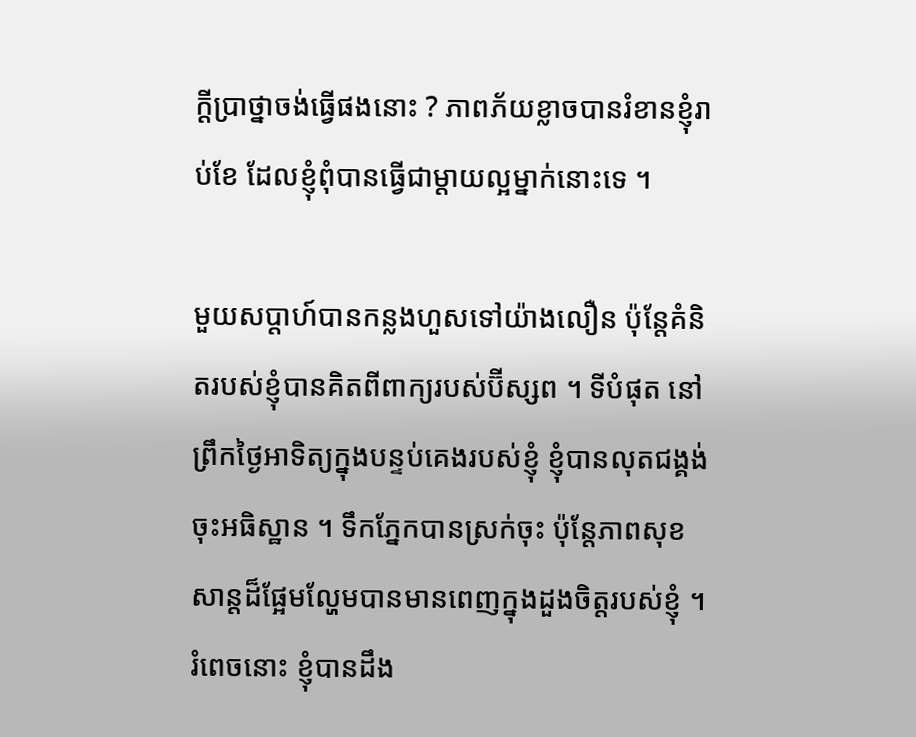ក្ដីប្រាថ្នាចង់ធ្វើផងនោះ ? ភាពភ័យខ្លាចបានរំខានខ្ញុំរាប់ខែ ដែលខ្ញុំពុំបានធ្វើជាម្ដាយល្អម្នាក់នោះទេ ។

មួយសប្ដាហ៍បានកន្លងហួសទៅយ៉ាងលឿន ប៉ុន្តែគំនិតរបស់ខ្ញុំបានគិតពីពាក្យរបស់ប៊ីស្សព ។ ទីបំផុត នៅព្រឹកថ្ងៃអាទិត្យក្នុងបន្ទប់គេងរបស់ខ្ញុំ ខ្ញុំបានលុតជង្គង់ចុះអធិស្ឋាន ។ ទឹកភ្នែកបានស្រក់ចុះ ប៉ុន្តែភាពសុខសាន្ដដ៏ផ្អែមល្ហែមបានមានពេញក្នុងដួងចិត្តរបស់ខ្ញុំ ។ រំពេចនោះ ខ្ញុំបានដឹង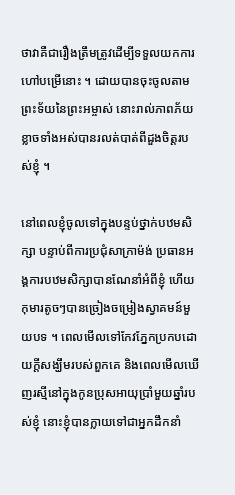ថាវាគឺជារឿងត្រឹមត្រូវដើម្បីទទួលយកការហៅបម្រើនោះ ។ ដោយបានចុះចូលតាមព្រះទ័យនៃព្រះអម្ចាស់ នោះរាល់ភាពភ័យខ្លាចទាំងអស់បានរលត់បាត់ពីដួងចិត្តរបស់ខ្ញុំ ។

នៅពេលខ្ញុំចូលទៅក្នុងបន្ទប់ថ្នាក់បឋមសិក្សា បន្ទាប់ពីការប្រជុំសាក្រាម៉ង់ ប្រធានអង្គការបឋមសិក្សាបានណែនាំអំពីខ្ញុំ ហើយកុមារតូចៗបានច្រៀងចម្រៀងស្វាគមន៍មួយបទ ។ ពេលមើលទៅកែវភ្នែកប្រកបដោយក្ដីសង្ឃឹមរបស់ពួកគេ និងពេលមើលឃើញរស្មីនៅក្នុងកូនប្រុសអាយុប្រាំមួយឆ្នាំរបស់ខ្ញុំ នោះខ្ញុំបានក្លាយទៅជាអ្នកដឹកនាំ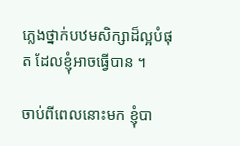ភ្លេងថ្នាក់បឋមសិក្សាដ៏ល្អបំផុត ដែលខ្ញុំអាចធ្វើបាន ។

ចាប់ពីពេលនោះមក ខ្ញុំបា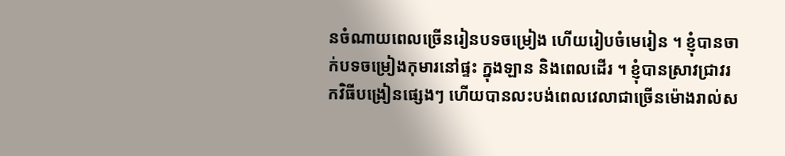នចំណាយពេលច្រើនរៀនបទចម្រៀង ហើយរៀបចំមេរៀន ។ ខ្ញុំបានចាក់បទចម្រៀងកុមារនៅផ្ទះ ក្នុងឡាន និងពេលដើរ ។ ខ្ញុំបានស្រាវជ្រាវរកវិធីបង្រៀនផ្សេងៗ ហើយបានលះបង់ពេលវេលាជាច្រើនម៉ោងរាល់ស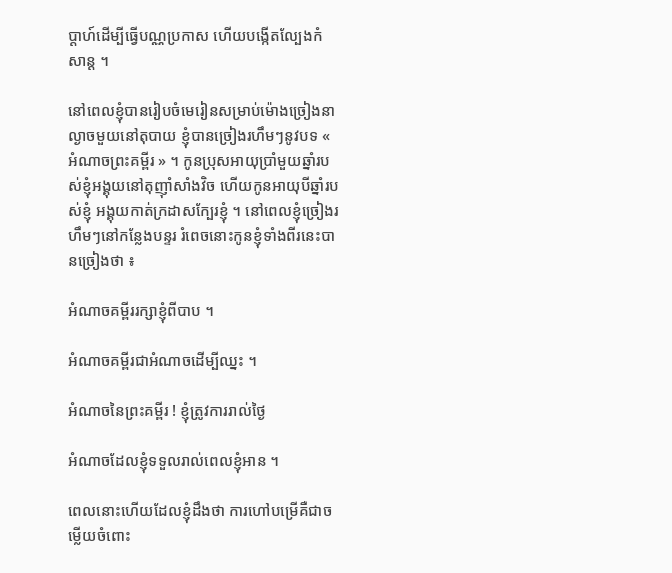ប្ដាហ៍ដើម្បីធ្វើបណ្ណប្រកាស ហើយបង្កើតល្បែងកំសាន្ដ ។

នៅពេលខ្ញុំបានរៀបចំមេរៀនសម្រាប់ម៉ោងច្រៀងនាល្ងាចមួយនៅតុបាយ ខ្ញុំបានច្រៀងរហឹមៗនូវបទ « អំណាចព្រះគម្ពីរ » ។ កូនប្រុសអាយុប្រាំមួយឆ្នាំរបស់ខ្ញុំអង្គុយនៅតុញ៉ាំសាំងវិច ហើយកូនអាយុបីឆ្នាំរបស់ខ្ញុំ អង្គុយកាត់ក្រដាសក្បែរខ្ញុំ ។ នៅពេលខ្ញុំច្រៀងរហឹមៗនៅកន្លែងបន្ទរ រំពេចនោះកូនខ្ញុំទាំងពីរនេះបានច្រៀងថា ៖

អំណាចគម្ពីររក្សាខ្ញុំពីបាប ។

អំណាចគម្ពីរជាអំណាចដើម្បីឈ្នះ ។

អំណាចនៃព្រះគម្ពីរ ! ខ្ញុំត្រូវការរាល់ថ្ងៃ

អំណាចដែលខ្ញុំទទួលរាល់ពេលខ្ញុំអាន ។

ពេលនោះហើយដែលខ្ញុំដឹងថា ការហៅបម្រើគឺជាចម្លើយចំពោះ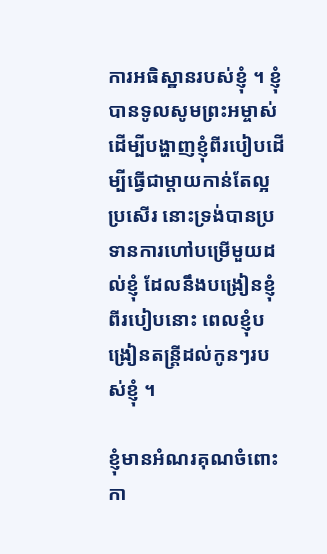ការអធិស្ឋានរបស់ខ្ញុំ ។ ខ្ញុំបានទូលសូមព្រះអម្ចាស់ដើម្បីបង្ហាញខ្ញុំពីរបៀបដើម្បីធ្វើជាម្ដាយកាន់តែល្អប្រសើរ នោះទ្រង់បានប្រទានការហៅបម្រើមួយដល់ខ្ញុំ ដែលនឹងបង្រៀនខ្ញុំពីរបៀបនោះ ពេលខ្ញុំបង្រៀនតន្ត្រីដល់កូនៗរបស់ខ្ញុំ ។

ខ្ញុំមានអំណរគុណចំពោះកា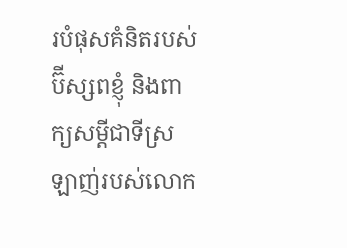របំផុសគំនិតរបស់ប៊ីស្សពខ្ញុំ និងពាក្យសម្ដីជាទីស្រឡាញ់របស់លោក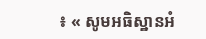៖ « សូមអធិស្ឋានអំ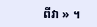ពីវា » ។